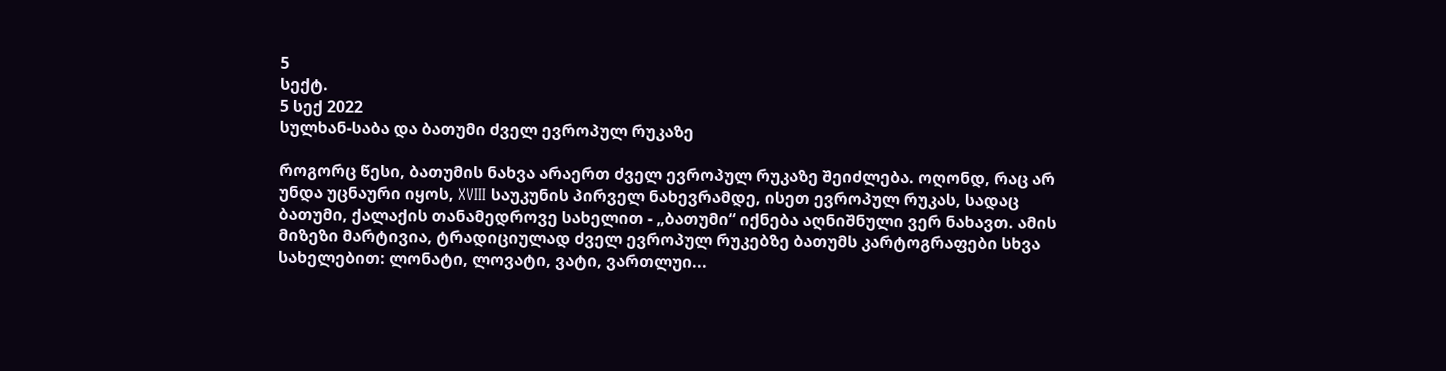5
სექტ.
5 სექ 2022
სულხან-საბა და ბათუმი ძველ ევროპულ რუკაზე

როგორც წესი, ბათუმის ნახვა არაერთ ძველ ევროპულ რუკაზე შეიძლება. ოღონდ, რაც არ უნდა უცნაური იყოს, XVIII საუკუნის პირველ ნახევრამდე, ისეთ ევროპულ რუკას, სადაც ბათუმი, ქალაქის თანამედროვე სახელით - „ბათუმი“ იქნება აღნიშნული ვერ ნახავთ. ამის მიზეზი მარტივია, ტრადიციულად ძველ ევროპულ რუკებზე ბათუმს კარტოგრაფები სხვა სახელებით: ლონატი, ლოვატი, ვატი, ვართლუი...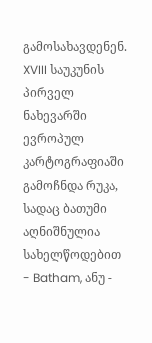გამოსახავდენენ. XVIII საუკუნის პირველ ნახევარში  ევროპულ კარტოგრაფიაში გამოჩნდა რუკა, სადაც ბათუმი აღნიშნულია სახელწოდებით - Batham, ანუ -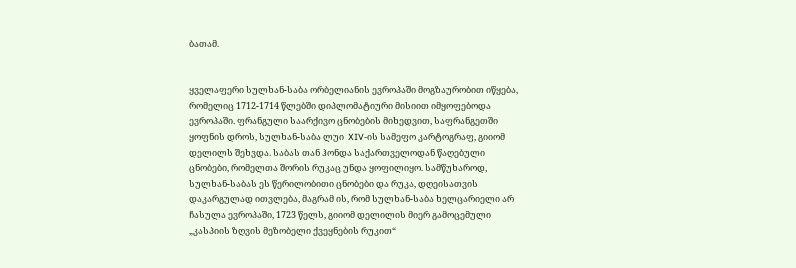ბათამ.


ყველაფერი სულხან-საბა ორბელიანის ევროპაში მოგზაურობით იწყება, რომელიც 1712-1714 წლებში დიპლომატიური მისიით იმყოფებოდა ევროპაში. ფრანგული საარქივო ცნობების მიხედვით, საფრანგეთში ყოფნის დროს, სულხან-საბა ლუი  XIV-ის სამეფო კარტოგრაფ, გიიომ დელილს შეხვდა. საბას თან ჰონდა საქართველოდან წაღებული ცნობები, რომელთა შორის რუკაც უნდა ყოფილიყო. სამწუხაროდ, სულხან-საბას ეს წერილობითი ცნობები და რუკა, დღეისათვის დაკარგულად ითვლება, მაგრამ ის, რომ სულხან-საბა ხელცარიელი არ ჩასულა ევროპაში, 1723 წელს, გიიომ დელილის მიერ გამოცემული „კასპიის ზღვის მეზობელი ქვეყნების რუკით“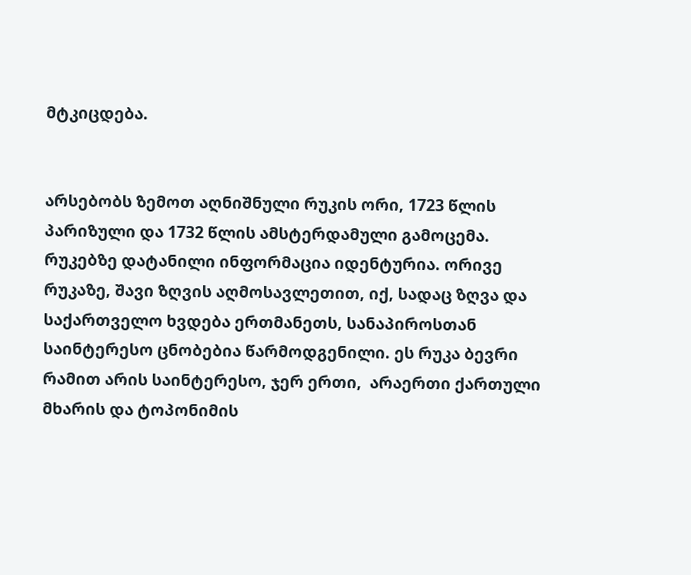მტკიცდება.


არსებობს ზემოთ აღნიშნული რუკის ორი, 1723 წლის პარიზული და 1732 წლის ამსტერდამული გამოცემა. რუკებზე დატანილი ინფორმაცია იდენტურია. ორივე რუკაზე, შავი ზღვის აღმოსავლეთით, იქ, სადაც ზღვა და საქართველო ხვდება ერთმანეთს, სანაპიროსთან საინტერესო ცნობებია წარმოდგენილი. ეს რუკა ბევრი რამით არის საინტერესო, ჯერ ერთი,  არაერთი ქართული მხარის და ტოპონიმის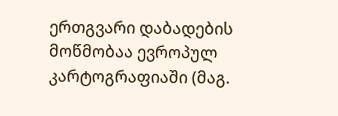ერთგვარი დაბადების მოწმობაა ევროპულ კარტოგრაფიაში (მაგ.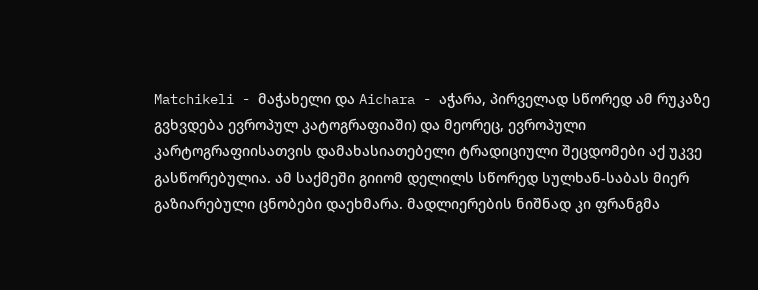Matchikeli - მაჭახელი და Aichara - აჭარა, პირველად სწორედ ამ რუკაზე გვხვდება ევროპულ კატოგრაფიაში) და მეორეც, ევროპული კარტოგრაფიისათვის დამახასიათებელი ტრადიციული შეცდომები აქ უკვე გასწორებულია. ამ საქმეში გიიომ დელილს სწორედ სულხან-საბას მიერ გაზიარებული ცნობები დაეხმარა. მადლიერების ნიშნად კი ფრანგმა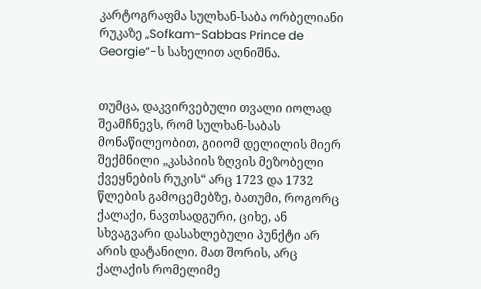კარტოგრაფმა სულხან-საბა ორბელიანი რუკაზე „Sofkam-Sabbas Prince de Georgie”-ს სახელით აღნიშნა.


თუმცა, დაკვირვებული თვალი იოლად შეამჩნევს, რომ სულხან-საბას მონაწილეობით, გიიომ დელილის მიერ შექმნილი „კასპიის ზღვის მეზობელი ქვეყნების რუკის“ არც 1723 და 1732 წლების გამოცემებზე, ბათუმი, როგორც ქალაქი, ნავთსადგური, ციხე, ან სხვაგვარი დასახლებული პუნქტი არ არის დატანილი. მათ შორის, არც ქალაქის რომელიმე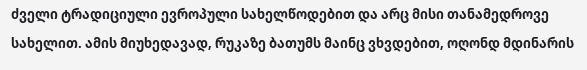ძველი ტრადიციული ევროპული სახელწოდებით და არც მისი თანამედროვე სახელით. ამის მიუხედავად, რუკაზე ბათუმს მაინც ვხვდებით, ოღონდ მდინარის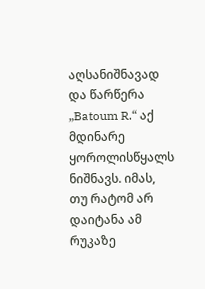აღსანიშნავად და წარწერა „Batoum R.“ აქ მდინარე ყოროლისწყალს ნიშნავს. იმას, თუ რატომ არ დაიტანა ამ რუკაზე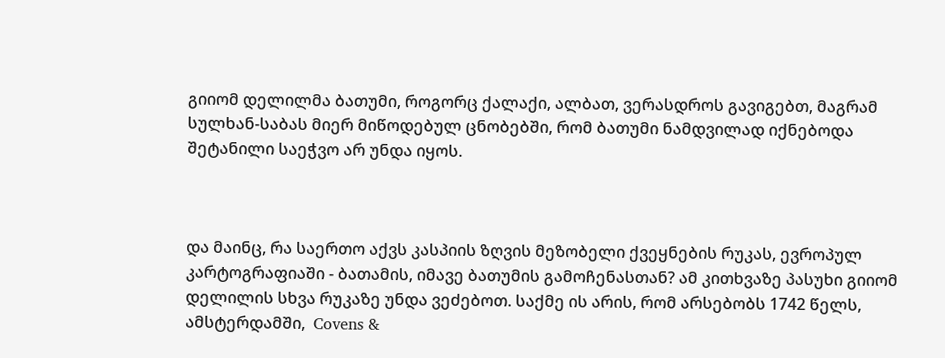გიიომ დელილმა ბათუმი, როგორც ქალაქი, ალბათ, ვერასდროს გავიგებთ, მაგრამ სულხან-საბას მიერ მიწოდებულ ცნობებში, რომ ბათუმი ნამდვილად იქნებოდა შეტანილი საეჭვო არ უნდა იყოს.



და მაინც, რა საერთო აქვს კასპიის ზღვის მეზობელი ქვეყნების რუკას, ევროპულ კარტოგრაფიაში - ბათამის, იმავე ბათუმის გამოჩენასთან? ამ კითხვაზე პასუხი გიიომ დელილის სხვა რუკაზე უნდა ვეძებოთ. საქმე ის არის, რომ არსებობს 1742 წელს, ამსტერდამში,  Covens &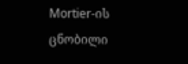Mortier-ის ცნობილი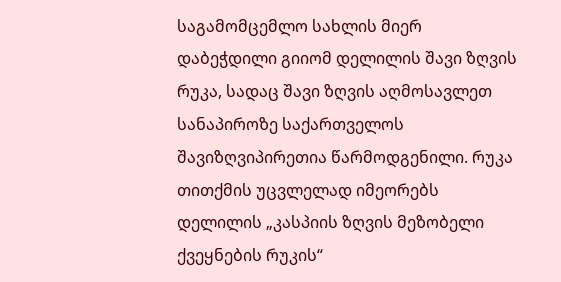საგამომცემლო სახლის მიერ დაბეჭდილი გიიომ დელილის შავი ზღვის რუკა, სადაც შავი ზღვის აღმოსავლეთ სანაპიროზე საქართველოს შავიზღვიპირეთია წარმოდგენილი. რუკა თითქმის უცვლელად იმეორებს დელილის „კასპიის ზღვის მეზობელი ქვეყნების რუკის“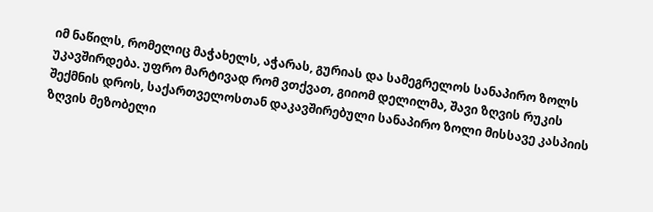იმ ნაწილს, რომელიც მაჭახელს, აჭარას, გურიას და სამეგრელოს სანაპირო ზოლს უკავშირდება. უფრო მარტივად რომ ვთქვათ, გიიომ დელილმა, შავი ზღვის რუკის შექმნის დროს, საქართველოსთან დაკავშირებული სანაპირო ზოლი მისსავე კასპიის ზღვის მეზობელი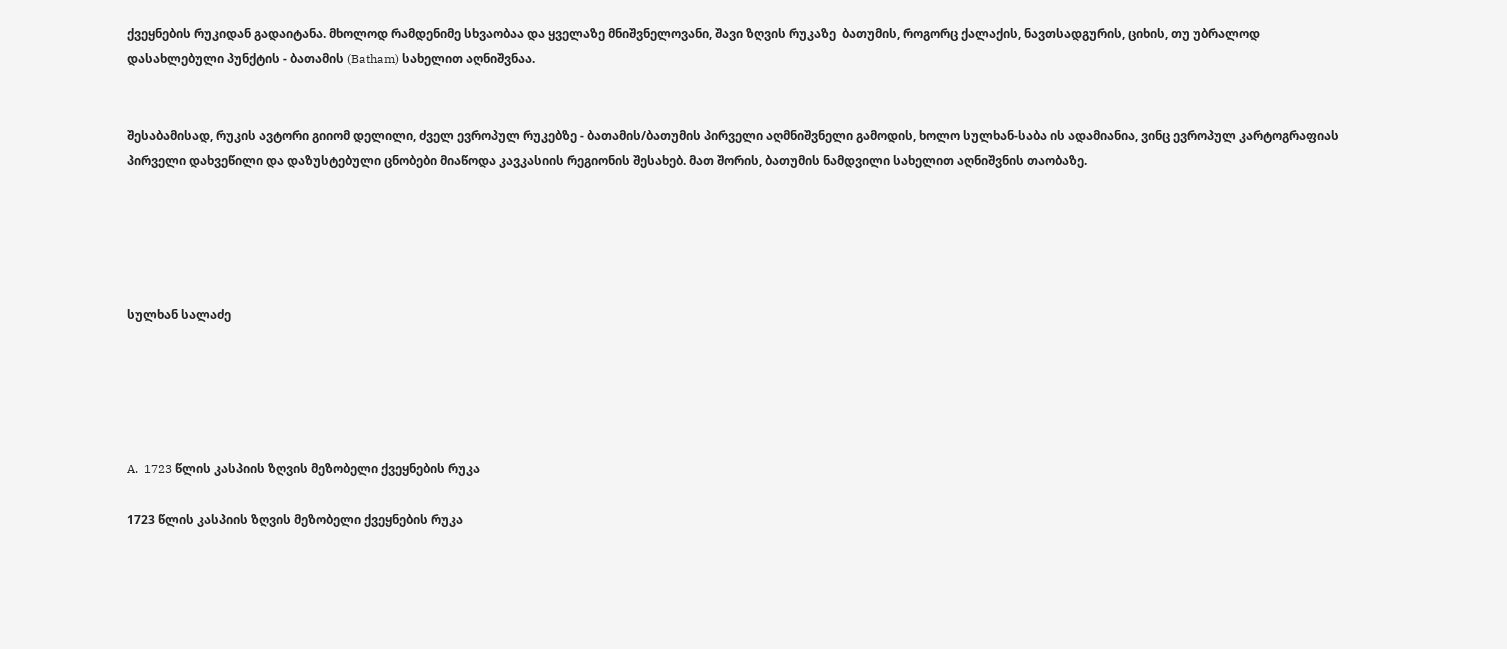ქვეყნების რუკიდან გადაიტანა. მხოლოდ რამდენიმე სხვაობაა და ყველაზე მნიშვნელოვანი, შავი ზღვის რუკაზე  ბათუმის, როგორც ქალაქის, ნავთსადგურის, ციხის, თუ უბრალოდ დასახლებული პუნქტის - ბათამის (Batham) სახელით აღნიშვნაა.


შესაბამისად, რუკის ავტორი გიიომ დელილი, ძველ ევროპულ რუკებზე - ბათამის/ბათუმის პირველი აღმნიშვნელი გამოდის, ხოლო სულხან-საბა ის ადამიანია, ვინც ევროპულ კარტოგრაფიას პირველი დახვეწილი და დაზუსტებული ცნობები მიაწოდა კავკასიის რეგიონის შესახებ. მათ შორის, ბათუმის ნამდვილი სახელით აღნიშვნის თაობაზე.





სულხან სალაძე





A.  1723 წლის კასპიის ზღვის მეზობელი ქვეყნების რუკა

1723 წლის კასპიის ზღვის მეზობელი ქვეყნების რუკა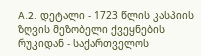A.2. დეტალი - 1723 წლის კასპიის ზღვის მეზობელი ქვეყნების რუკიდან - საქართველოს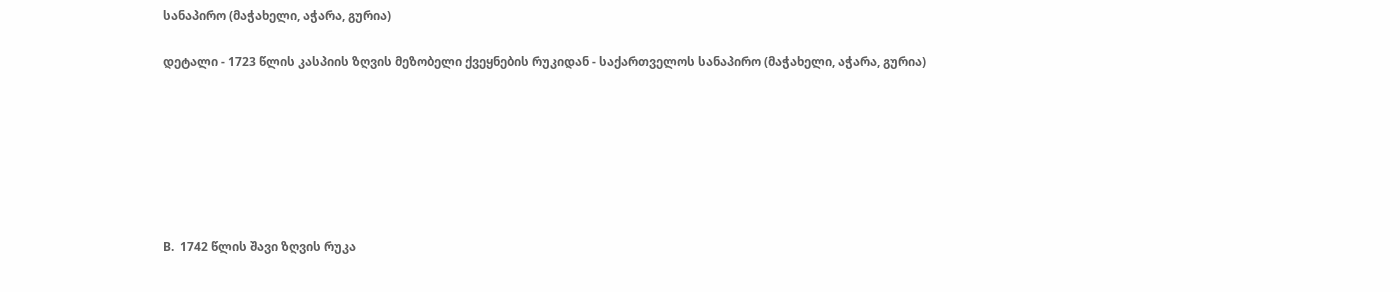სანაპირო (მაჭახელი, აჭარა, გურია)

დეტალი - 1723 წლის კასპიის ზღვის მეზობელი ქვეყნების რუკიდან - საქართველოს სანაპირო (მაჭახელი, აჭარა, გურია)







B.  1742 წლის შავი ზღვის რუკა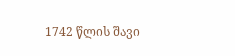1742 წლის შავი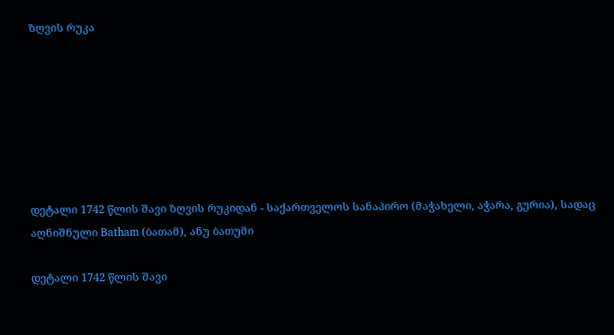ზღვის რუკა







დეტალი 1742 წლის შავი ზღვის რუკიდან - საქართველოს სანაპირო (მაჭახელი, აჭარა, გურია), სადაც აღნიშნული Batham (ბათამ), ანუ ბათუმი

დეტალი 1742 წლის შავი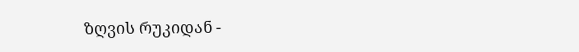ზღვის რუკიდან -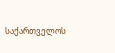საქართველოს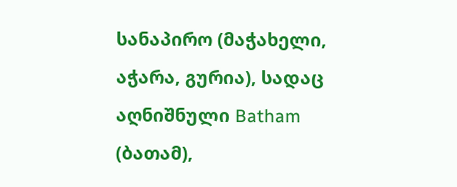სანაპირო (მაჭახელი, აჭარა, გურია), სადაც აღნიშნული Batham (ბათამ),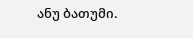ანუ ბათუმი.